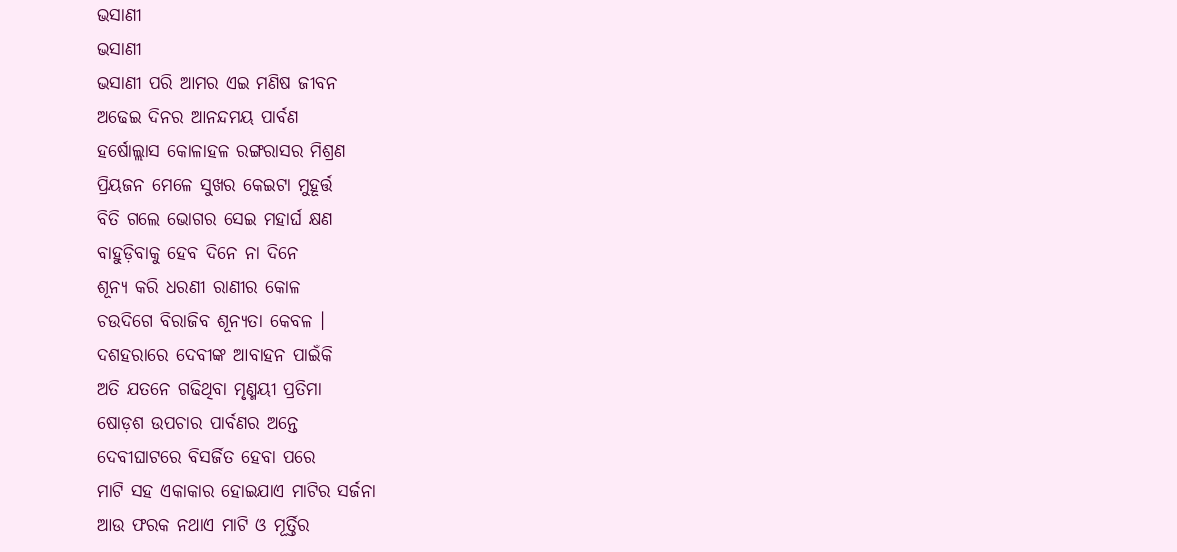ଭସାଣୀ
ଭସାଣୀ
ଭସାଣୀ ପରି ଆମର ଏଇ ମଣିଷ ଜୀବନ
ଅଢେଇ ଦିନର ଆନନ୍ଦମୟ ପାର୍ବଣ
ହର୍ଷୋଲ୍ଲାସ କୋଳାହଳ ରଙ୍ଗରାସର ମିଶ୍ରଣ
ପ୍ରିୟଜନ ମେଳେ ସୁଖର କେଇଟା ମୁହୂର୍ତ୍ତ
ବିତି ଗଲେ ଭୋଗର ସେଇ ମହାର୍ଘ କ୍ଷଣ
ବାହୁଡ଼ିବାକୁ ହେବ ଦିନେ ନା ଦିନେ
ଶୂନ୍ୟ କରି ଧରଣୀ ରାଣୀର କୋଳ
ଚଉଦିଗେ ବିରାଜିବ ଶୂନ୍ଯତା କେବଳ ।
ଦଶହରାରେ ଦେବୀଙ୍କ ଆବାହନ ପାଇଁକି
ଅତି ଯତନେ ଗଢିଥିବା ମୃଣ୍ମୟୀ ପ୍ରତିମା
ଷୋଡ଼ଶ ଉପଚାର ପାର୍ବଣର ଅନ୍ତେ
ଦେବୀଘାଟରେ ବିସର୍ଜିତ ହେବା ପରେ
ମାଟି ସହ ଏକାକାର ହୋଇଯାଏ ମାଟିର ସର୍ଜନା
ଆଉ ଫରକ ନଥାଏ ମାଟି ଓ ମୂର୍ତ୍ତିର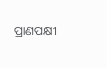ପ୍ରାଣପକ୍ଷୀ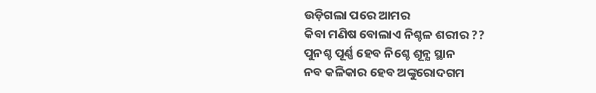ଉଡ଼ିଗଲା ପରେ ଆମର
କିବା ମଣିଷ ବୋଲାଏ ନିଶ୍ଚଳ ଶରୀର ??
ପୁନଶ୍ଚ ପୂର୍ଣ୍ଣ ହେବ ନିଶ୍ଚେ ଶୂନ୍ଯ ସ୍ଥାନ
ନବ କଳିକାର ହେବ ଅଙ୍କୁରୋଦଗମ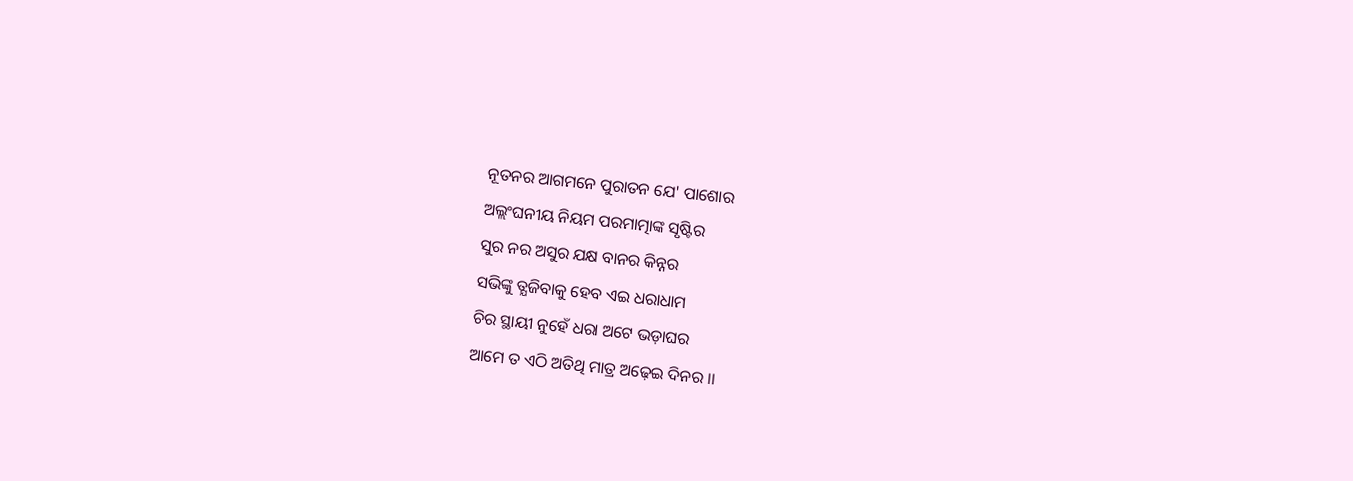ନୂତନର ଆଗମନେ ପୁରାତନ ଯେ' ପାଶୋର
ଅଲ୍ଲଂଘନୀୟ ନିୟମ ପରମାତ୍ମାଙ୍କ ସୃଷ୍ଟିର
ସୁର ନର ଅସୁର ଯକ୍ଷ ବାନର କିନ୍ନର
ସଭିଙ୍କୁ ତ୍ଯଜିବାକୁ ହେବ ଏଇ ଧରାଧାମ
ଚିର ସ୍ଥାୟୀ ନୁହେଁ ଧରା ଅଟେ ଭଡ଼ାଘର
ଆମେ ତ ଏଠି ଅତିଥି ମାତ୍ର ଅଢ଼େଇ ଦିନର ।।